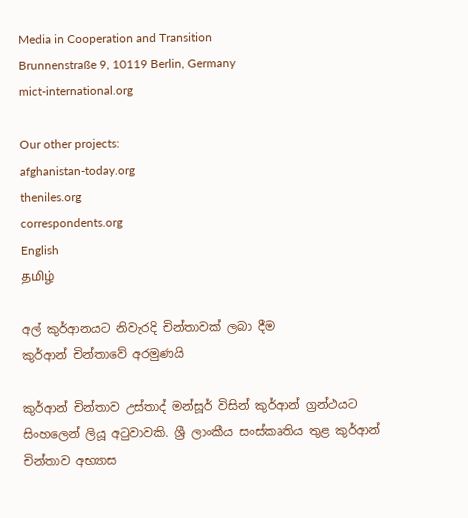Media in Cooperation and Transition
Brunnenstraße 9, 10119 Berlin, Germany
mict-international.org

Our other projects:
afghanistan-today.org
theniles.org
correspondents.org
English
தமிழ்

අල් කුර්ආනයට නිවැරදි චින්තාවක් ලබා දීම
කුර්ආන් චින්තාවේ අරමුණයි

කුර්ආන් චින්තාව උස්තාද් මන්සූර් විසින් කුර්ආන් ග්‍රන්ථයට සිංහලෙන් ලියූ අටුවාවකි. ශ්‍රී ලාංකීය සංස්කෘතිය තුළ කුර්ආන් චින්තාව අභ්‍යාස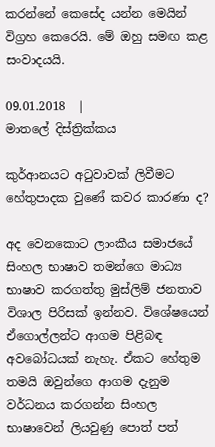කරන්නේ කෙසේද යන්න මෙයින් විග්‍රහ කෙරෙයි. මේ ඔහු සමඟ කළ සංවාදයයි.

09.01.2018  |
මාතලේ දිස්ත්‍රික්කය

කුර්ආනයට අටුවාවක් ලිවීමට හේතුපාදක වුණේ කවර කාරණා ද?

අද වෙනකොට ලාංකීය සමාජයේ සිංහල භාෂාව තමන්ගෙ මාධ්‍ය භාෂාව කරගත්තු මුස්ලිම් ජනතාව විශාල පිරිසක් ඉන්නව. විශේෂයෙන් ඒගොල්ලන්ට ආගම පිළිබඳ අවබෝධයක් නැහැ. ඒකට හේතුම තමයි ඔවුන්ගෙ ආගම දැනුම වර්ධනය කරගන්න සිංහල භාෂාවෙන් ලියවුණු පොත් පත්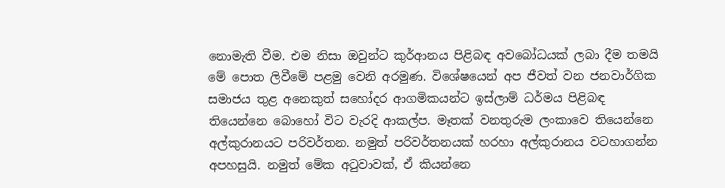නොමැති වීම. එම නිසා ඔවුන්ට කුර්ආනය පිළිබඳ අවබෝධයක් ලබා දීම තමයි මේ පොත ලිවීමේ පළමු වෙනි අරමුණ. විශේෂයෙන් අප ජීවත් වන ජනවාර්ගික සමාජය තුළ අනෙකුත් සහෝදර ආගමිකයන්ට ඉස්ලාම් ධර්මය පිළිබඳ තියෙන්නෙ බොහෝ විට වැරදි ආකල්ප. මෑතක් වනතුරුම ලංකාවෙ තියෙන්නෙ අල්කුරානයට පරිවර්තන. නමුත් පරිවර්තනයක් හරහා අල්කුරානය වටහාගන්න අපහසුයි. නමුත් මේක අටුවාවක්, ඒ කියන්නෙ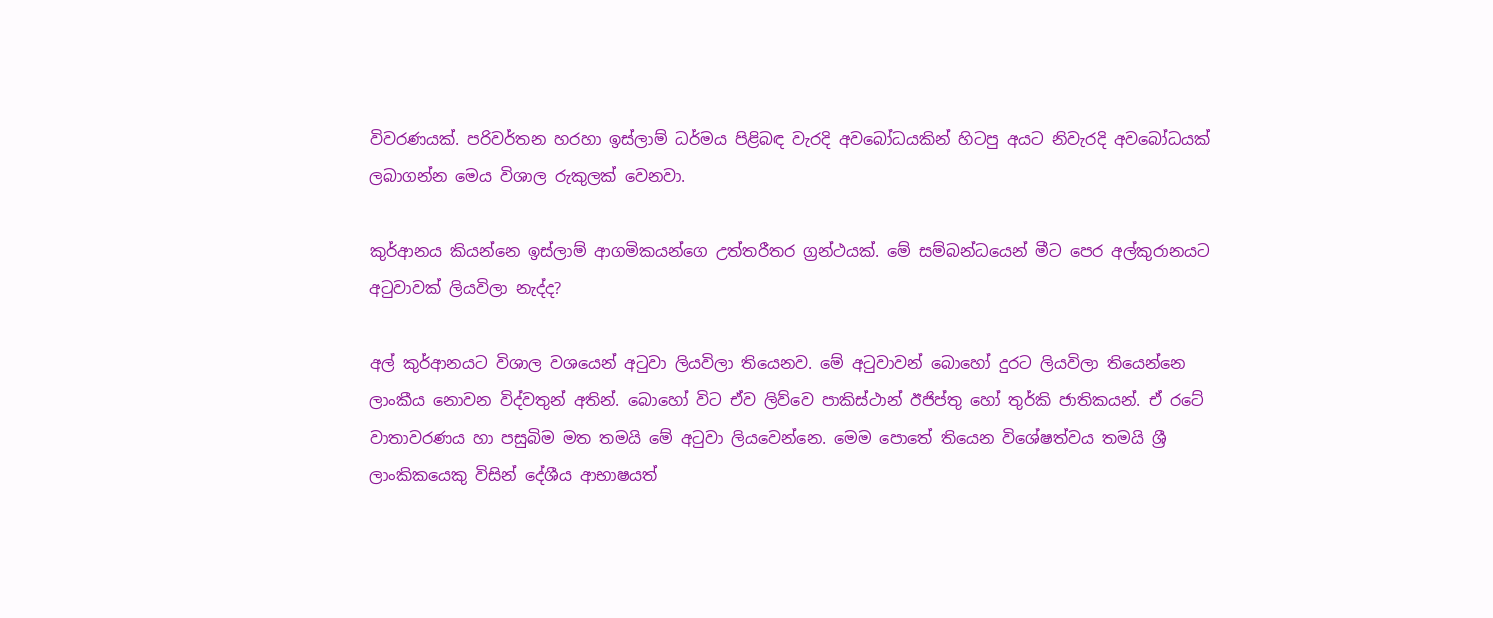විවරණයක්. පරිවර්තන හරහා ඉස්ලාම් ධර්මය පිළිබඳ වැරදි අවබෝධයකින් හිටපු අයට නිවැරදි අවබෝධයක් ලබාගන්න මෙය විශාල රුකුලක් වෙනවා.

කුර්ආනය කියන්නෙ ඉස්ලාම් ආගමිකයන්ගෙ උත්තරීතර ග්‍රන්ථයක්. මේ සම්බන්ධයෙන් මීට පෙර අල්කුරානයට අටුවාවක් ලියවිලා නැද්ද?

අල් කුර්ආනයට විශාල වශයෙන් අටුවා ලියවිලා තියෙනව. මේ අටුවාවන් බොහෝ දුරට ලියවිලා තියෙන්නෙ ලාංකීය නොවන විද්වතුන් අතින්. බොහෝ විට ඒව ලිව්වෙ පාකිස්ථාන් ඊජිප්තු හෝ තුර්කි ජාතිකයන්. ඒ රටේ වාතාවරණය හා පසුබිම මත තමයි මේ අටුවා ලියවෙන්නෙ. මෙම පොතේ තියෙන විශේෂත්වය තමයි ශ්‍රී ලාංකිකයෙකු විසින් දේශීය ආභාෂයත්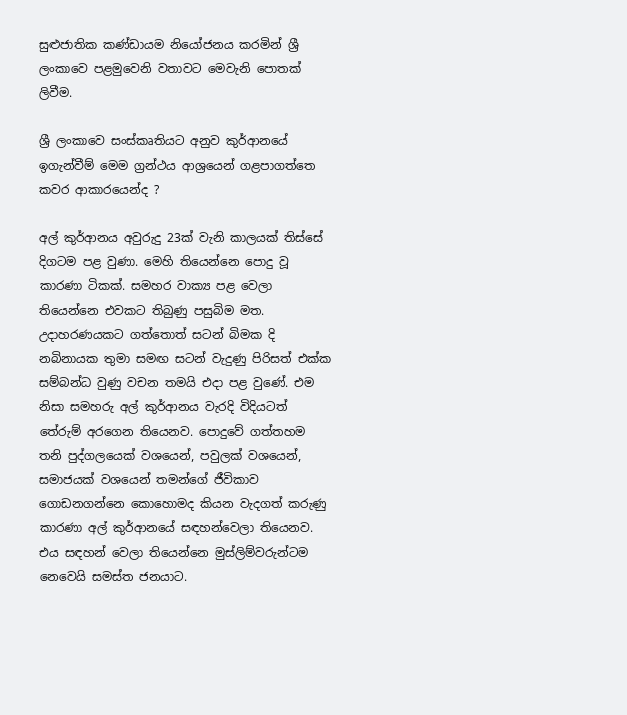සුළුජාතික කණ්ඩායම නියෝජනය කරමින් ශ්‍රී ලංකාවෙ පළමුවෙනි වතාවට මෙවැනි පොතක් ලිවීම.

ශ්‍රී ලංකාවෙ සංස්කෘතියට අනුව කුර්ආනයේ ඉගැන්වීම් මෙම ග්‍රන්ථය ආශ්‍රයෙන් ගළපාගත්තෙ කවර ආකාරයෙන්ද ?

අල් කුර්ආනය අවුරුදු 23ක් වැනි කාලයක් තිස්සේ දිගටම පළ වුණා. මෙහි තියෙන්නෙ පොදු වූ කාරණා ටිකක්. සමහර වාක්‍ය පළ වෙලා තියෙන්නෙ එවකට තිබුණු පසුබිම මත. උදාහරණයකට ගත්තොත් සටන් බිමක දි නබිනායක තුමා සමඟ සටන් වැදුණු පිරිසත් එක්ක සම්බන්ධ වුණු වචන තමයි එදා පළ වුණේ. එම නිසා සමහරු අල් කුර්ආනය වැරදි විදියටත් තේරුම් අරගෙන තියෙනව. පොදුවේ ගත්තහම තනි පුද්ගලයෙක් වශයෙන්, පවුලක් වශයෙන්, සමාජයක් වශයෙන් තමන්ගේ ජීවිකාව ගොඩනගන්නෙ කොහොමද කියන වැදගත් කරුණු කාරණා අල් කුර්ආනයේ සඳහන්වෙලා තියෙනව. එය සඳහන් වෙලා තියෙන්නෙ මුස්ලිම්වරුන්ටම නෙවෙයි සමස්ත ජනයාට.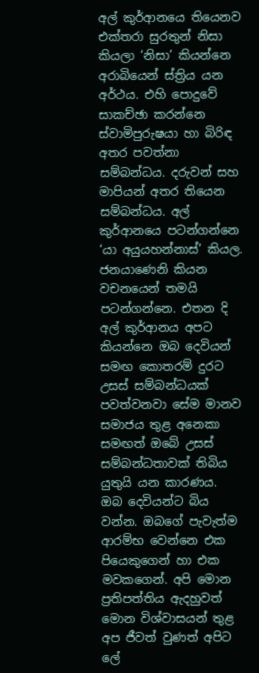අල් කුර්ආනයෙ තියෙනව එක්තරා සුරතුන් නිසා කියලා ‘නිසා’ කියන්නෙ අරාබියෙන් ස්ත්‍රිය යන අර්ථය. එහි පොදුවේ සාකච්ඡා කරන්නෙ ස්වාමිපුරුෂයා හා බිරිඳ අතර පවත්නා සම්බන්ධය. දරුවන් සහ මාපියන් අතර තියෙන සම්බන්ධය. අල් කුර්ආනයෙ පටන්ගන්නෙ ‘යා අයුයහන්නාස්’ කියල. ජනයාණෙනි කියන වචනයෙන් තමයි පටන්ගන්නෙ. එතන දි අල් කුර්ආනය අපට කියන්නෙ ඔබ දෙවියන් සමඟ කොතරම් දුරට උසස් සම්බන්ධයක් පවත්වනවා සේම මානව සමාජය තුළ අනෙකා සමඟත් ඔබේ උසස් සම්බන්ධතාවක් තිබිය යුතුයි යන කාරණය.
ඔබ දෙවියන්ට බිය වන්න. ඔබගේ පැවැත්ම ආරම්භ වෙන්නෙ එක පියෙකුගෙන් හා එක මවකගෙන්. අපි මොන ප්‍රතිපත්තිය ඇදහුවත් මොන විශ්වාසයන් තුළ අප ජීවත් වුණත් අපිට ලේ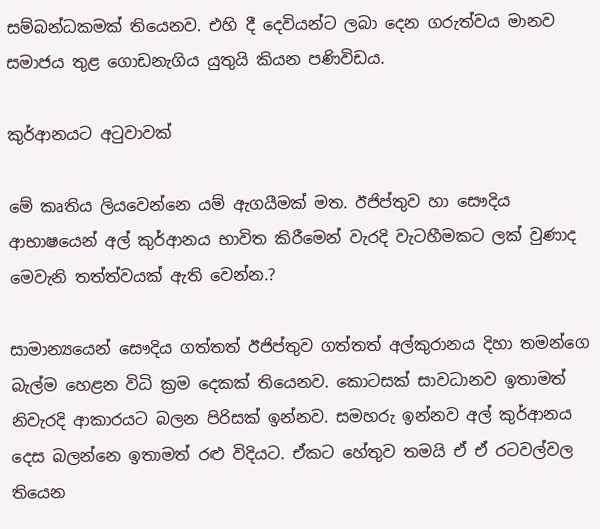සම්බන්ධකමක් තියෙනව. එහි දී දෙවියන්ට ලබා දෙන ගරුත්වය මානව සමාජය තුළ ගොඩනැගිය යුතුයි කියන පණිවිඩය.

කුර්ආනයට අටුවාවක්

මේ කෘතිය ලියවෙන්නෙ යම් ඇගයීමක් මත. ඊජිප්තුව හා සෞදිය ආභාෂයෙන් අල් කුර්ආනය භාවිත කිරීමෙන් වැරදි වැටහීමකට ලක් වුණාද මෙවැනි තත්ත්වයක් ඇති වෙන්න.?

සාමාන්‍යයෙන් සෞදිය ගත්තත් ඊජිප්තුව ගත්තත් අල්කුරානය දිහා තමන්ගෙ බැල්ම හෙළන විධි ක්‍රම දෙකක් තියෙනව. කොටසක් සාවධානව ඉතාමත් නිවැරදි ආකාරයට බලන පිරිසක් ඉන්නව. සමහරු ඉන්නව අල් කුර්ආනය දෙස බලන්නෙ ඉතාමත් රළු විදියට. ඒකට හේතුව තමයි ඒ ඒ රටවල්වල තියෙන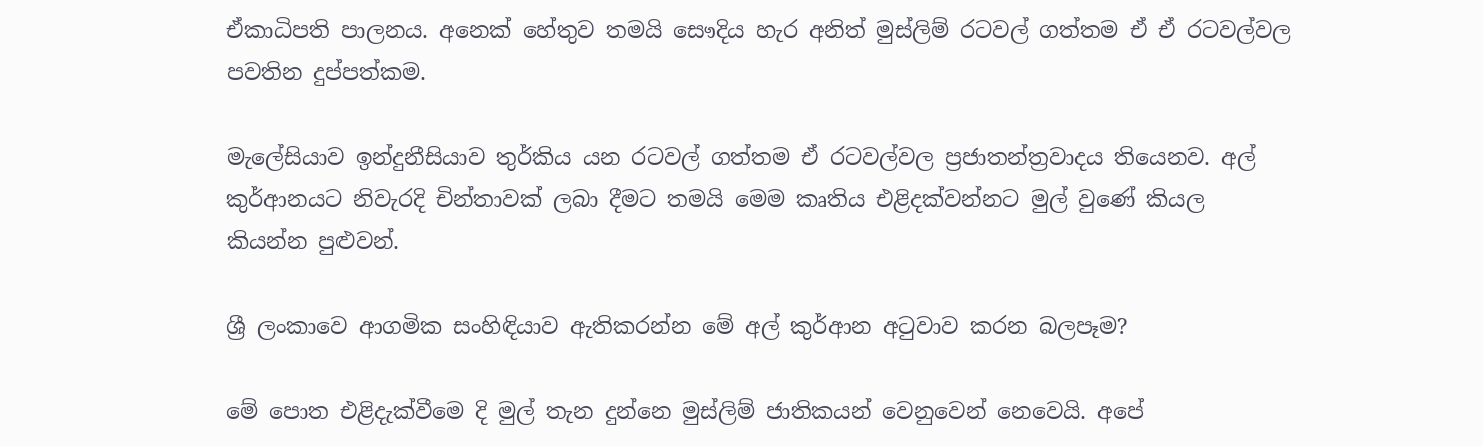ඒකාධිපති පාලනය. අනෙක් හේතුව තමයි සෞදිය හැර අනිත් මුස්ලිම් රටවල් ගත්තම ඒ ඒ රටවල්වල පවතින දුප්පත්කම.

මැලේසියාව ඉන්දුනීසියාව තුර්කිය යන රටවල් ගත්තම ඒ රටවල්වල ප්‍රජාතන්ත්‍රවාදය තියෙනව. අල් කුර්ආනයට නිවැරදි චින්තාවක් ලබා දීමට තමයි මෙම කෘතිය එළිදක්වන්නට මුල් වුණේ කියල කියන්න පුළුවන්.

ශ්‍රී ලංකාවෙ ආගමික සංහිඳියාව ඇතිකරන්න මේ අල් කුර්ආන අටුවාව කරන බලපෑම?

මේ පොත එළිදැක්වීමෙ දි මුල් තැන දුන්නෙ මුස්ලිම් ජාතිකයන් වෙනුවෙන් නෙවෙයි. අපේ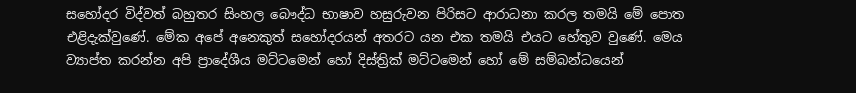සහෝදර විද්වත් බහුතර සිංහල බෞද්ධ භාෂාව හසුරුවන පිරිසට ආරාධනා කරල තමයි මේ පොත එළිදැක්වුණේ. මේක අපේ අනෙකුත් සහෝදරයන් අතරට යන එක තමයි එයට හේතුව වුණේ. මෙය ව්‍යාප්ත කරන්න අපි ප්‍රාදේශීය මට්ටමෙන් හෝ දිස්ත්‍රික් මට්ටමෙන් හෝ මේ සම්බන්ධයෙන්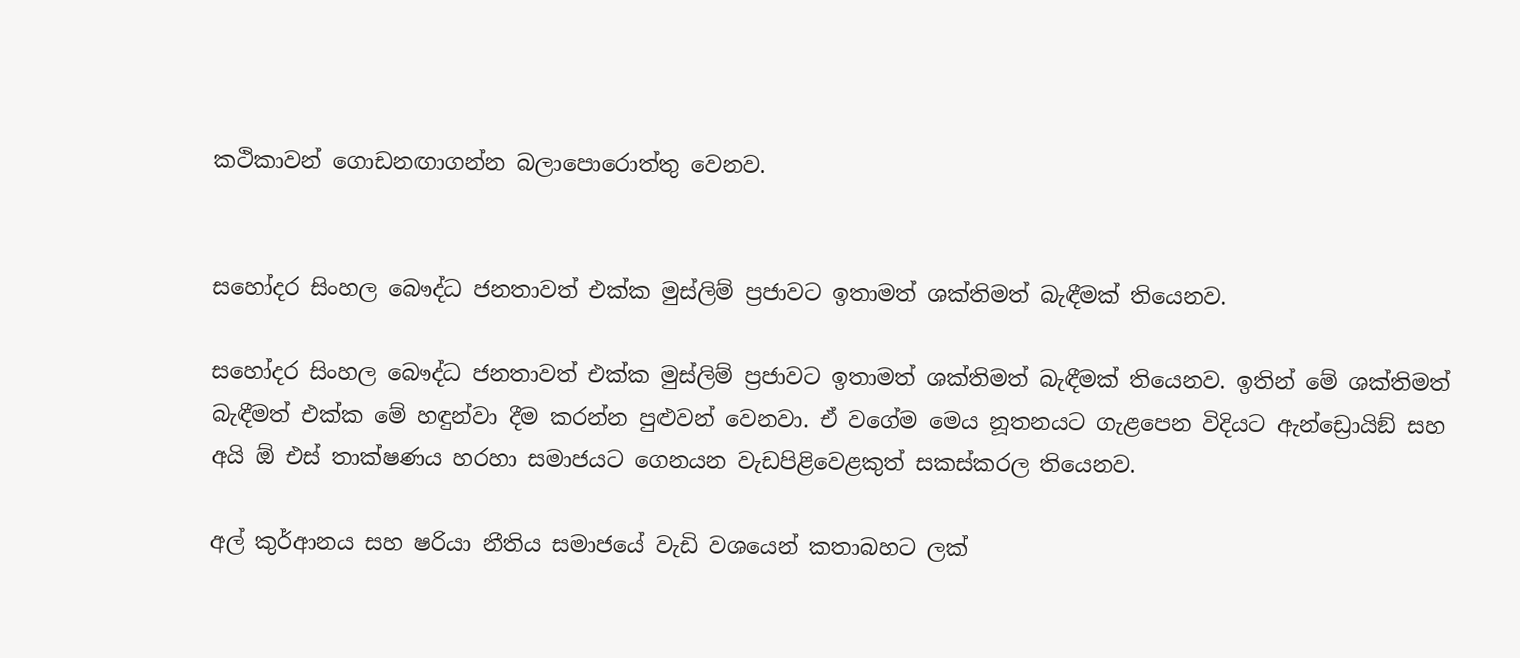කථිකාවන් ගොඩනඟාගන්න බලාපොරොත්තු වෙනව.


සහෝදර සිංහල බෞද්ධ ජනතාවත් එක්ක මුස්ලිම් ප්‍රජාවට ඉතාමත් ශක්තිමත් බැඳීමක් තියෙනව.

සහෝදර සිංහල බෞද්ධ ජනතාවත් එක්ක මුස්ලිම් ප්‍රජාවට ඉතාමත් ශක්තිමත් බැඳීමක් තියෙනව. ඉතින් මේ ශක්තිමත් බැඳීමත් එක්ක මේ හඳුන්වා දීම කරන්න පුළුවන් වෙනවා. ඒ වගේම මෙය නූතනයට ගැළපෙන විදියට ඇන්ඩ්‍රොයිඞ් සහ අයි ඕ එස් තාක්ෂණය හරහා සමාජයට ගෙනයන වැඩපිළිවෙළකුත් සකස්කරල තියෙනව.

අල් කුර්ආනය සහ ෂරියා නීතිය සමාජයේ වැඩි වශයෙන් කතාබහට ලක්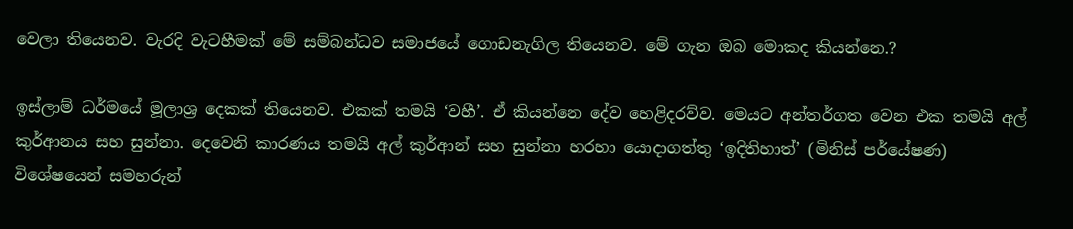වෙලා තියෙනව. වැරදි වැටහීමක් මේ සම්බන්ධව සමාජයේ ගොඩනැගිල තියෙනව. මේ ගැන ඔබ මොකද කියන්නෙ.?

ඉස්ලාම් ධර්මයේ මූලාශ්‍ර දෙකක් තියෙනව. එකක් තමයි ‘වහී’. ඒ කියන්නෙ දේව හෙළිදරව්ව. මෙයට අන්තර්ගත වෙන එක තමයි අල් කුර්ආනය සහ සුන්නා. දෙවෙනි කාරණය තමයි අල් කුර්ආන් සහ සුන්නා හරහා යොදාගත්තු ‘ඉදිතිහාත්’ (මිනිස් පර්යේෂණ)
විශේෂයෙන් සමහරුන්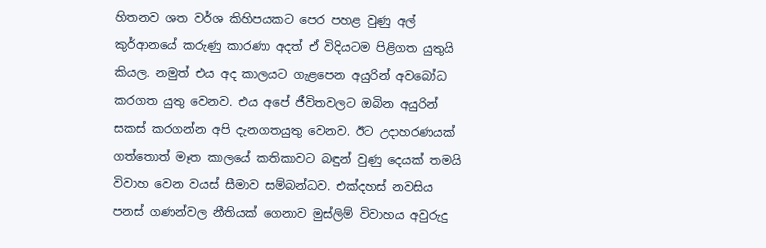හිතනව ශත වර්ශ කිහිපයකට පෙර පහළ වුණු අල් කුර්ආනයේ කරුණු කාරණා අදත් ඒ විදියටම පිළිගත යුතුයි කියල. නමුත් එය අද කාලයට ගැළපෙන අයුරින් අවබෝධ කරගත යුතු වෙනව. එය අපේ ජීවිතවලට ඔබින අයුරින් සකස් කරගන්න අපි දැනගතයුතු වෙනව. ඊට උදාහරණයක් ගත්තොත් මෑත කාලයේ කතිකාවට බඳුන් වුණු දෙයක් තමයි විවාහ වෙන වයස් සීමාව සම්බන්ධව. එක්දහස් නවසිය පනස් ගණන්වල නීතියක් ගෙනාව මුස්ලිම් විවාහය අවුරුදු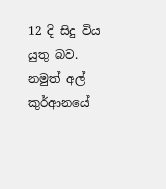12 දි සිදු විය යුතු බව. නමුත් අල් කුර්ආනයේ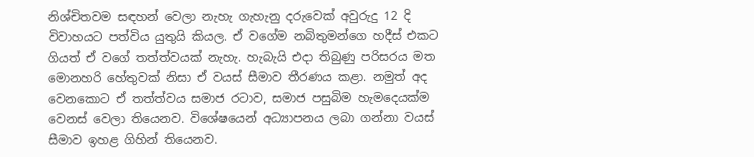නිශ්චිතවම සඳහන් වෙලා නැහැ ගැහැනු දරුවෙක් අවුරුදු 12 දි විවාහයට පත්විය යුතුයි කියල. ඒ වගේම නබිතුමන්ගෙ හදීස් එකට ගියත් ඒ වගේ තත්ත්වයක් නැහැ. හැබැයි එදා තිබුණු පරිසරය මත මොනහරි හේතුවක් නිසා ඒ වයස් සීමාව තීරණය කළා. නමුත් අද වෙනකොට ඒ තත්ත්වය සමාජ රටාව, සමාජ පසුබිම හැමදෙයක්ම වෙනස් වෙලා තියෙනව. විශේෂයෙන් අධ්‍යාපනය ලබා ගන්නා වයස් සීමාව ඉහළ ගිහින් තියෙනව.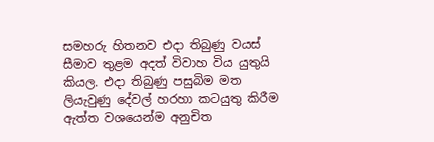සමහරු හිතනව එදා තිබුණු වයස් සීමාව තුළම අදත් විවාහ විය යුතුයි කියල. එදා තිබුණු පසුබිම මත ලියැවුණු දේවල් හරහා කටයුතු කිරීම ඇත්ත වශයෙන්ම අනුචිත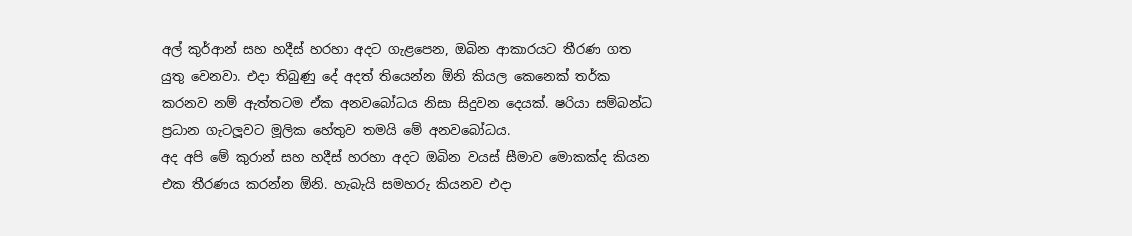අල් කුර්ආන් සහ හදීස් හරහා අදට ගැළපෙන, ඔබින ආකාරයට තීරණ ගත යුතු වෙනවා. එදා තිබුණු දේ අදත් තියෙන්න ඕනි කියල කෙනෙක් තර්ක කරනව නම් ඇත්තටම ඒක අනවබෝධය නිසා සිදුවන දෙයක්. ෂරියා සම්බන්ධ ප්‍රධාන ගැටලූවට මූලික හේතුව තමයි මේ අනවබෝධය.
අද අපි මේ කුරාන් සහ හදීස් හරහා අදට ඔබින වයස් සීමාව මොකක්ද කියන එක තීරණය කරන්න ඕනි. හැබැයි සමහරු කියනව එදා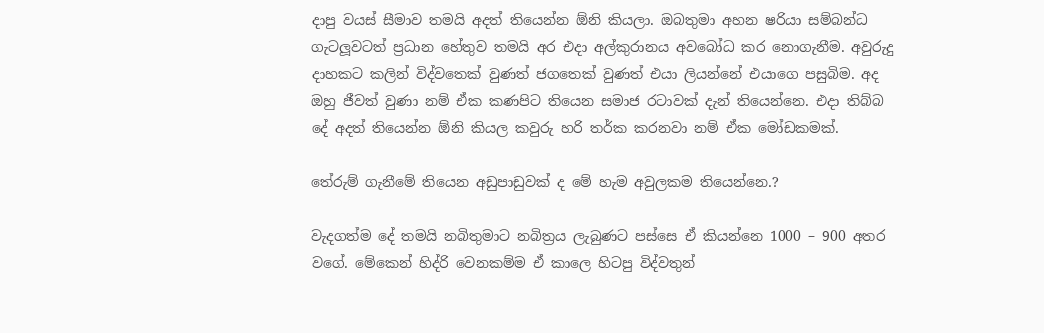දාපු වයස් සීමාව තමයි අදත් තියෙන්න ඕනි කියලා. ඔබතුමා අහන ෂරියා සම්බන්ධ ගැටලූවටත් ප්‍රධාන හේතුව තමයි අර එදා අල්කුරානය අවබෝධ කර නොගැනීම. අවුරුදු දාහකට කලින් විද්වතෙක් වුණත් ජගතෙක් වුණත් එයා ලියන්නේ එයාගෙ පසුබිම. අද ඔහු ජීවත් වුණා නම් ඒක කණපිට තියෙන සමාජ රටාවක් දැන් තියෙන්නෙ. එදා තිබ්බ දේ අදත් තියෙන්න ඕනි කියල කවුරු හරි තර්ක කරනවා නම් ඒක මෝඩකමක්.

තේරුම් ගැනීමේ තියෙන අඩුපාඩුවක් ද මේ හැම අවුලකම තියෙන්නෙ.?

වැදගත්ම දේ තමයි නබිතුමාට නබිත්‍රය ලැබුණට පස්සෙ ඒ කියන්නෙ 1000 – 900 අතර වගේ. මේකෙන් හිද්රි වෙනකම්ම ඒ කාලෙ හිටපු විද්වතුන්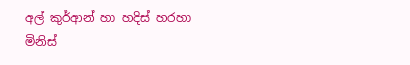අල් කුර්ආන් හා හදිස් හරහා මිනිස්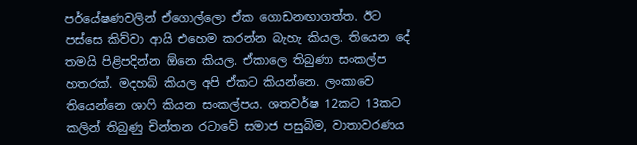පර්යේෂණවලින් ඒගොල්ලො ඒක ගොඩනඟාගත්ත. ඊට පස්සෙ කිව්වා ආයි එහෙම කරන්න බැහැ කියල. තියෙන දේ තමයි පිළිපදින්න ඕනෙ කියල. ඒකාලෙ තිබුණා සංකල්ප හතරක්. මදහබ් කියල අපි ඒකට කියන්නෙ. ලංකාවෙ තියෙන්නෙ ශාෆි කියන සංකල්පය. ශතවර්ෂ 12කට 13කට කලින් තිබුණු චින්තන රටාවේ සමාජ පසුබිම, වාතාවරණය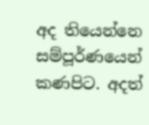අද තියෙන්නෙ සම්පූර්ණයෙන් කණපිට. අදත්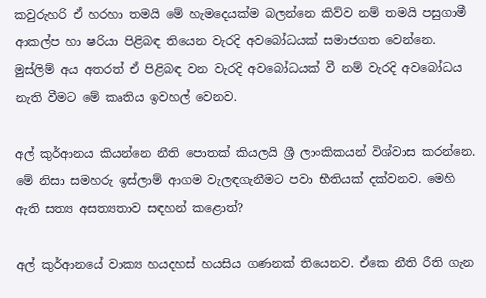කවුරුහරි ඒ හරහා තමයි මේ හැමදෙයක්ම බලන්නෙ කිව්ව නම් තමයි පසුගාමී ආකල්ප හා ෂරියා පිළිබඳ තියෙන වැරදි අවබෝධයක් සමාජගත වෙන්නෙ. මුස්ලිම් අය අතරත් ඒ පිළිබඳ වන වැරදි අවබෝධයක් වී නම් වැරදි අවබෝධය නැති වීමට මේ කෘතිය ඉවහල් වෙනව.

අල් කුර්ආනය කියන්නෙ නීති පොතක් කියලයි ශ්‍රී ලාංකිකයන් විශ්වාස කරන්නෙ. මේ නිසා සමහරු ඉස්ලාම් ආගම වැලඳගැනීමට පවා භීතියක් දක්වනව. මෙහි ඇති සත්‍ය අසත්‍යතාව සඳහන් කළොත්?

අල් කුර්ආනයේ වාක්‍ය හයදහස් හයසිය ගණනක් තියෙනව. ඒකෙ නීති රීති ගැන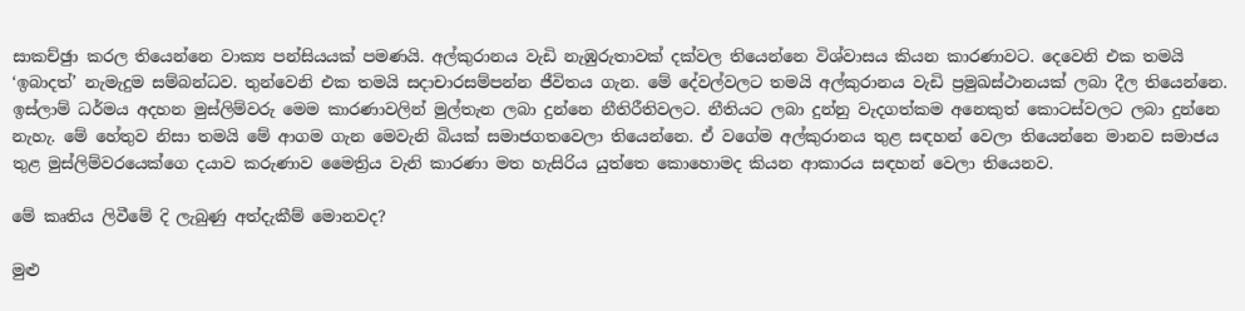සාකච්ඡුා කරල තියෙන්නෙ වාක්‍ය පන්සියයක් පමණයි. අල්කුරානය වැඩි නැඹුරුතාවක් දක්වල තියෙන්නෙ විශ්වාසය කියන කාරණාවට. දෙවෙනි එක තමයි ‘ඉබාදත්’ නැමැදුම සම්බන්ධව. තුන්වෙනි එක තමයි සදාචාරසම්පන්න ජීවිතය ගැන. මේ දේවල්වලට තමයි අල්කුරානය වැඩි ප්‍රමුඛස්ථානයක් ලබා දීල තියෙන්නෙ. ඉස්ලාම් ධර්මය අදහන මුස්ලිම්වරු මෙම කාරණාවලින් මුල්තැන ලබා දුන්නෙ නීතිරීතිවලට. නීතියට ලබා දුන්නු වැදගත්කම අනෙකුත් කොටස්වලට ලබා දුන්නෙ නැහැ. මේ හේතුව නිසා තමයි මේ ආගම ගැන මෙවැනි බියක් සමාජගතවෙලා තියෙන්නෙ. ඒ වගේම අල්කුරානය තුළ සඳහන් වෙලා තියෙන්නෙ මානව සමාජය තුළ මුස්ලිම්වරයෙක්ගෙ දයාව කරුණාව මෛත්‍රිය වැනි කාරණා මත හැසිරිය යුත්තෙ කොහොමද කියන ආකාරය සඳහන් වෙලා තියෙනව.

මේ කෘතිය ලිවීමේ දි ලැබුණු අත්දැකීම් මොනවද?

මුළු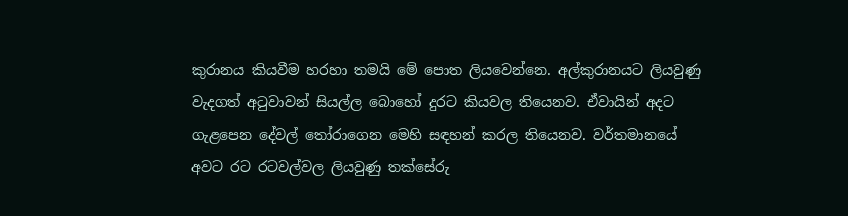කුරානය කියවීම හරහා තමයි මේ පොත ලියවෙන්නෙ. අල්කුරානයට ලියවුණු වැදගත් අටුවාවන් සියල්ල බොහෝ දුරට කියවල තියෙනව. ඒවායින් අදට ගැළපෙන දේවල් තෝරාගෙන මෙහි සඳහන් කරල තියෙනව. වර්තමානයේ අවට රට රටවල්වල ලියවුණු තක්සේරු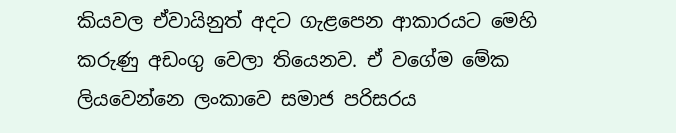කියවල ඒවායිනුත් අදට ගැළපෙන ආකාරයට මෙහි කරුණු අඩංගු වෙලා තියෙනව. ඒ වගේම මේක ලියවෙන්නෙ ලංකාවෙ සමාජ පරිසරය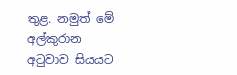තුළ. නමුත් මේ අල්කුරාන අටුවාව සියයට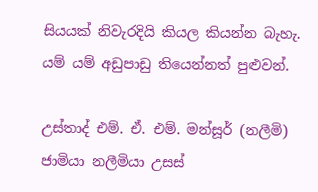සියයක් නිවැරදියි කියල කියන්න බැහැ. යම් යම් අඩුපාඩු තියෙන්නත් පුළුවන්.

උස්තාද් එම්. ඒ. එම්. මන්සූර් (නලීමි) ජාමියා නලීමියා උසස්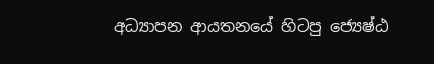අධ්‍යාපන ආයතනයේ හිටපු ජ්‍යෙෂ්ඨ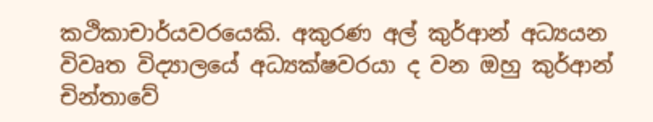කථිකාචාර්යවරයෙකි. අකුරණ අල් කුර්ආන් අධ්‍යයන විවෘත විද්‍යාලයේ අධ්‍යක්ෂවරයා ද වන ඔහු කුර්ආන් චින්තාවේ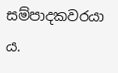සම්පාදකවරයා ය.